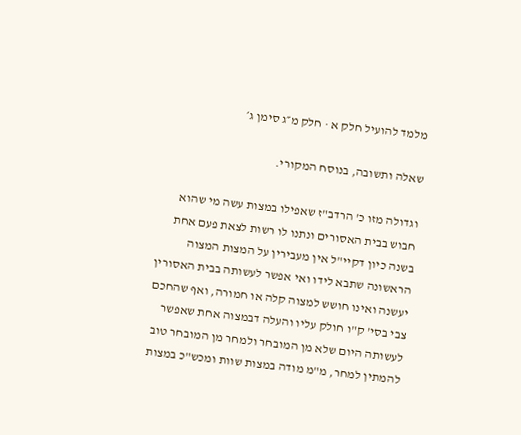מלמד להועיל חלק א · חלק מ״ג סימן ג׳

שאלה ותשובה, בנוסח המקורי.

וגדולה מזו כ' הרדב"ז שאפילו במצות עשה מי שהוא חבוש בבית האסורים ונתנו לו רשות לצאת פעם אחת בשנה כיון דקיי"ל אין מעבירין על המצות המצוה הראשונה שתבא לידו ואי אפשר לעשותה בבית האסורין יעשנה ואינו חושש למצוה קלה או חמורה, ואף שהחכם צבי בסי' ק"ו חולק עליו והעלה דבמצוה אחת שאפשר לעשותה היום שלא מן המובחר ולמחר מן המובחר טוב להמתין למחר, מ"מ מודה במצות שוות ומכש"כ במצות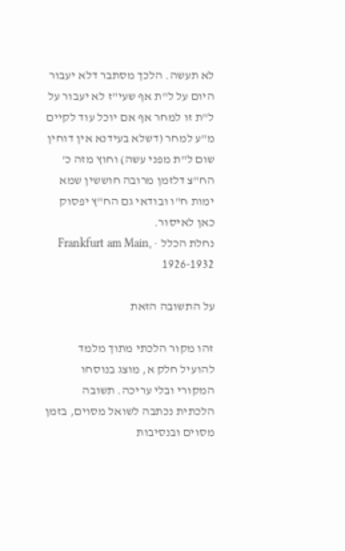לא תעשה. הלכך מסתבר דלא יעבור היום על ל"ת אף שעי"ז לא יעבור על ל"ת זו למחר אף אם יוכל עוד לקיים מ"ע למחר (דשלא בעידנא אין דוחין שום ל"ת מפני עשה) וחוץ מזה כ' הח"צ דלזמן מרובה חוששין שמא ימות ח"ו ובודאי גם הח"ץ יפסוק כאן לאיסור.
נחלת הכלל · Frankfurt am Main, 1926-1932

על התשובה הזאת

זהו מקור הלכתי מתוך מלמד להועיל חלק א, מוצג בנוסחו המקורי ובלי עריכה. תשובה הלכתית נכתבה לשואל מסוים, בזמן מסוים ובנסיבות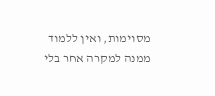מסוימות, ואין ללמוד ממנה למקרה אחר בלי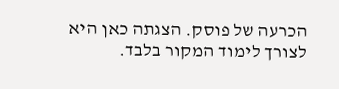הכרעה של פוסק. הצגתה כאן היא לצורך לימוד המקור בלבד.